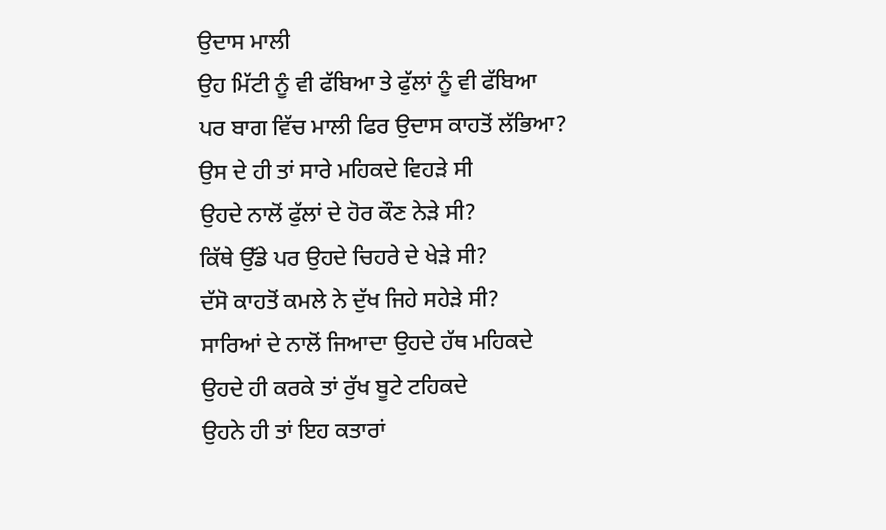ਉਦਾਸ ਮਾਲੀ
ਉਹ ਮਿੱਟੀ ਨੂੰ ਵੀ ਫੱਬਿਆ ਤੇ ਫੁੱਲਾਂ ਨੂੰ ਵੀ ਫੱਬਿਆ
ਪਰ ਬਾਗ ਵਿੱਚ ਮਾਲੀ ਫਿਰ ਉਦਾਸ ਕਾਹਤੋਂ ਲੱਭਿਆ?
ਉਸ ਦੇ ਹੀ ਤਾਂ ਸਾਰੇ ਮਹਿਕਦੇ ਵਿਹੜੇ ਸੀ
ਉਹਦੇ ਨਾਲੋਂ ਫੁੱਲਾਂ ਦੇ ਹੋਰ ਕੌਣ ਨੇੜੇ ਸੀ?
ਕਿੱਥੇ ਉੱਡੇ ਪਰ ਉਹਦੇ ਚਿਹਰੇ ਦੇ ਖੇੜੇ ਸੀ?
ਦੱਸੋ ਕਾਹਤੋਂ ਕਮਲੇ ਨੇ ਦੁੱਖ ਜਿਹੇ ਸਹੇੜੇ ਸੀ?
ਸਾਰਿਆਂ ਦੇ ਨਾਲੋਂ ਜਿਆਦਾ ਉਹਦੇ ਹੱਥ ਮਹਿਕਦੇ
ਉਹਦੇ ਹੀ ਕਰਕੇ ਤਾਂ ਰੁੱਖ ਬੂਟੇ ਟਹਿਕਦੇ
ਉਹਨੇ ਹੀ ਤਾਂ ਇਹ ਕਤਾਰਾਂ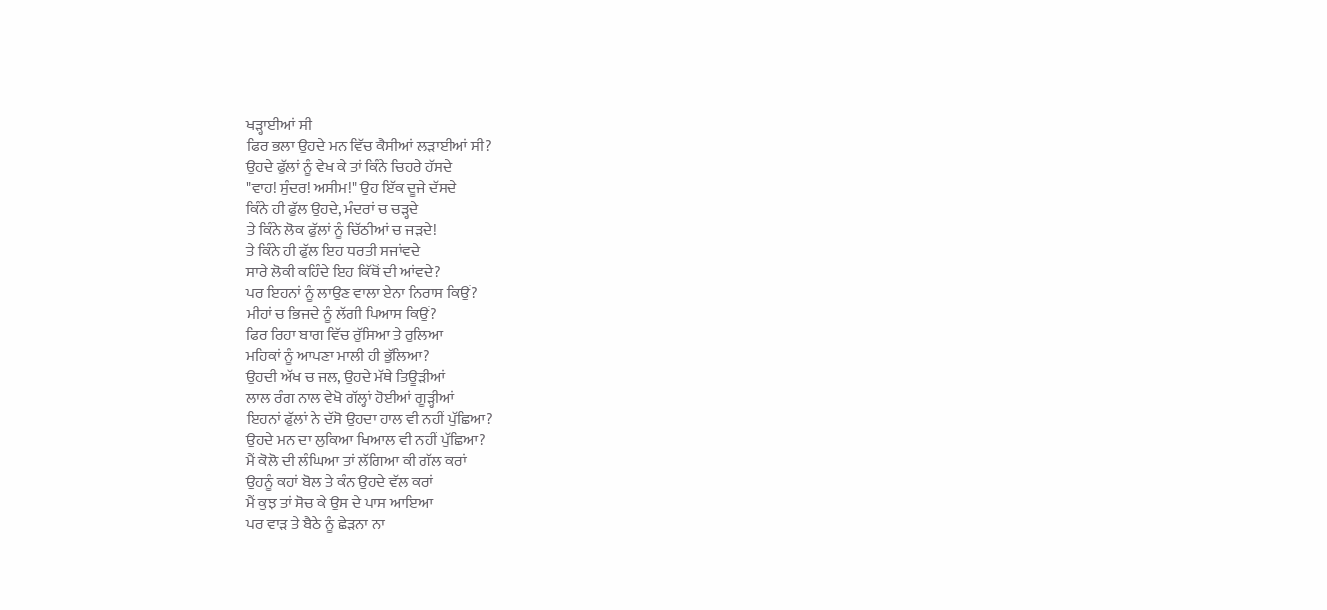ਖੜ੍ਹਾਈਆਂ ਸੀ
ਫਿਰ ਭਲਾ ਉਹਦੇ ਮਨ ਵਿੱਚ ਕੈਸੀਆਂ ਲੜਾਈਆਂ ਸੀ?
ਉਹਦੇ ਫੁੱਲਾਂ ਨੂੰ ਵੇਖ ਕੇ ਤਾਂ ਕਿੰਨੇ ਚਿਹਰੇ ਹੱਸਦੇ
"ਵਾਹ! ਸੁੰਦਰ! ਅਸੀਮ!" ਉਹ ਇੱਕ ਦੂਜੇ ਦੱਸਦੇ
ਕਿੰਨੇ ਹੀ ਫੁੱਲ ਉਹਦੇ, ਮੰਦਰਾਂ ਚ ਚੜ੍ਹਦੇ
ਤੇ ਕਿੰਨੇ ਲੋਕ ਫੁੱਲਾਂ ਨੂੰ ਚਿੱਠੀਆਂ ਚ ਜੜਦੇ!
ਤੇ ਕਿੰਨੇ ਹੀ ਫੁੱਲ ਇਹ ਧਰਤੀ ਸਜਾਂਵਦੇ
ਸਾਰੇ ਲੋਕੀ ਕਹਿੰਦੇ ਇਹ ਕਿੱਥੋਂ ਦੀ ਆਂਵਦੇ?
ਪਰ ਇਹਨਾਂ ਨੂੰ ਲਾਉਣ ਵਾਲਾ ਏਨਾ ਨਿਰਾਸ ਕਿਉਂ?
ਮੀਹਾਂ ਚ ਭਿਜਦੇ ਨੂੰ ਲੱਗੀ ਪਿਆਸ ਕਿਉਂ?
ਫਿਰ ਰਿਹਾ ਬਾਗ ਵਿੱਚ ਰੁੱਸਿਆ ਤੇ ਰੁਲਿਆ
ਮਹਿਕਾਂ ਨੂੰ ਆਪਣਾ ਮਾਲੀ ਹੀ ਭੁੱਲਿਆ?
ਉਹਦੀ ਅੱਖ ਚ ਜਲ, ਉਹਦੇ ਮੱਥੇ ਤਿਊੜੀਆਂ
ਲਾਲ ਰੰਗ ਨਾਲ ਵੇਖੋ ਗੱਲ੍ਹਾਂ ਹੋਈਆਂ ਗੂੜ੍ਹੀਆਂ
ਇਹਨਾਂ ਫੁੱਲਾਂ ਨੇ ਦੱਸੋ ਉਹਦਾ ਹਾਲ ਵੀ ਨਹੀਂ ਪੁੱਛਿਆ?
ਉਹਦੇ ਮਨ ਦਾ ਲੁਕਿਆ ਖਿਆਲ ਵੀ ਨਹੀਂ ਪੁੱਛਿਆ?
ਮੈਂ ਕੋਲੋ ਦੀ ਲੰਘਿਆ ਤਾਂ ਲੱਗਿਆ ਕੀ ਗੱਲ ਕਰਾਂ
ਉਹਨੂੰ ਕਹਾਂ ਬੋਲ ਤੇ ਕੰਨ ਉਹਦੇ ਵੱਲ ਕਰਾਂ
ਮੈਂ ਕੁਝ ਤਾਂ ਸੋਚ ਕੇ ਉਸ ਦੇ ਪਾਸ ਆਇਆ
ਪਰ ਵਾੜ ਤੇ ਬੈਠੇ ਨੂੰ ਛੇੜਨਾ ਨਾ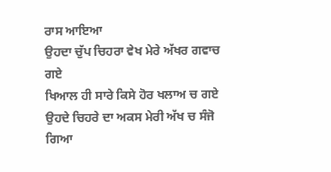ਰਾਸ ਆਇਆ
ਉਹਦਾ ਚੁੱਪ ਚਿਹਰਾ ਵੇਖ ਮੇਰੇ ਅੱਖਰ ਗਵਾਚ ਗਏ
ਖਿਆਲ ਹੀ ਸਾਰੇ ਕਿਸੇ ਹੋਰ ਖਲਾਅ ਚ ਗਏ
ਉਹਦੇ ਚਿਹਰੇ ਦਾ ਅਕਸ ਮੇਰੀ ਅੱਖ ਚ ਸੰਜੋ ਗਿਆ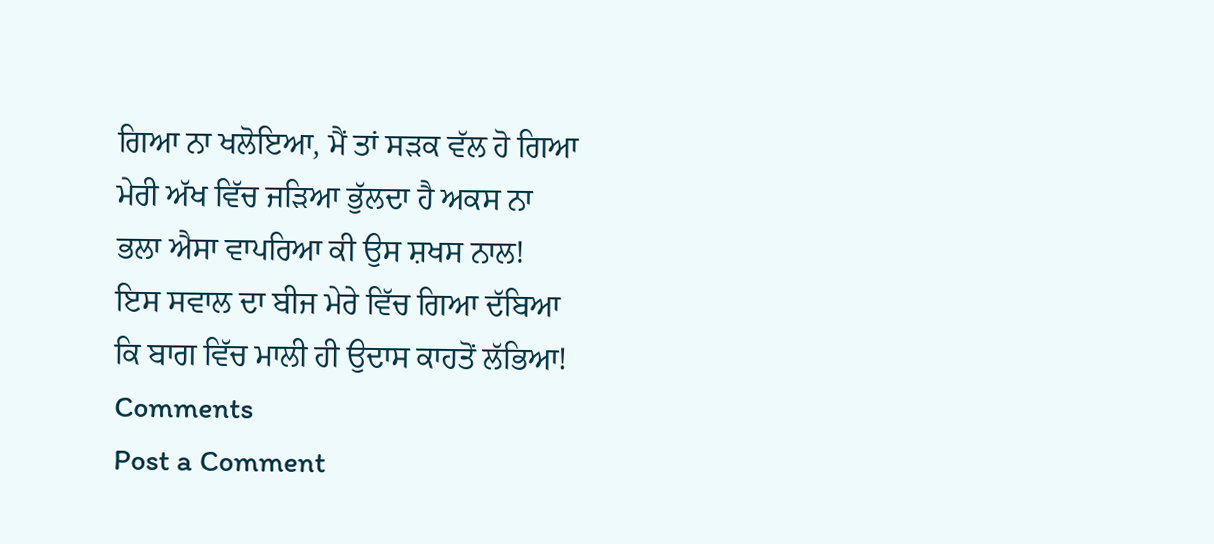ਗਿਆ ਨਾ ਖਲੋਇਆ, ਮੈਂ ਤਾਂ ਸੜਕ ਵੱਲ ਹੋ ਗਿਆ
ਮੇਰੀ ਅੱਖ ਵਿੱਚ ਜੜਿਆ ਭੁੱਲਦਾ ਹੈ ਅਕਸ ਨਾ
ਭਲਾ ਐਸਾ ਵਾਪਰਿਆ ਕੀ ਉਸ ਸ਼ਖਸ ਨਾਲ!
ਇਸ ਸਵਾਲ ਦਾ ਬੀਜ ਮੇਰੇ ਵਿੱਚ ਗਿਆ ਦੱਬਿਆ
ਕਿ ਬਾਗ ਵਿੱਚ ਮਾਲੀ ਹੀ ਉਦਾਸ ਕਾਹਤੋਂ ਲੱਭਿਆ!
Comments
Post a Comment